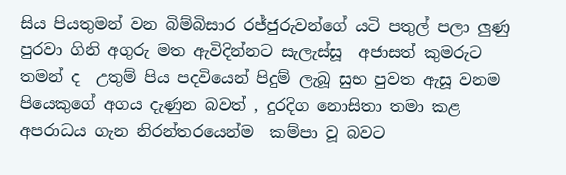සිය පියතුමන් වන බිම්බිසාර රජ්ජුරුවන්ගේ යටි පතුල් පලා ලුණු පුරවා ගිනි අගුරු මත ඇවිදින්නට සැලැස්සූ  අජාසත් කුමරුට   තමන් ද  උතුම් පිය පදවියෙන් පිදුම් ලැබූ සුභ පුවත ඇසූ වනම පියෙකුගේ අගය දැණුන බවත් , දුරදිග නොසිතා තමා කළ අපරාධය ගැන නිරන්තරයෙන්ම  කම්පා වූ බවට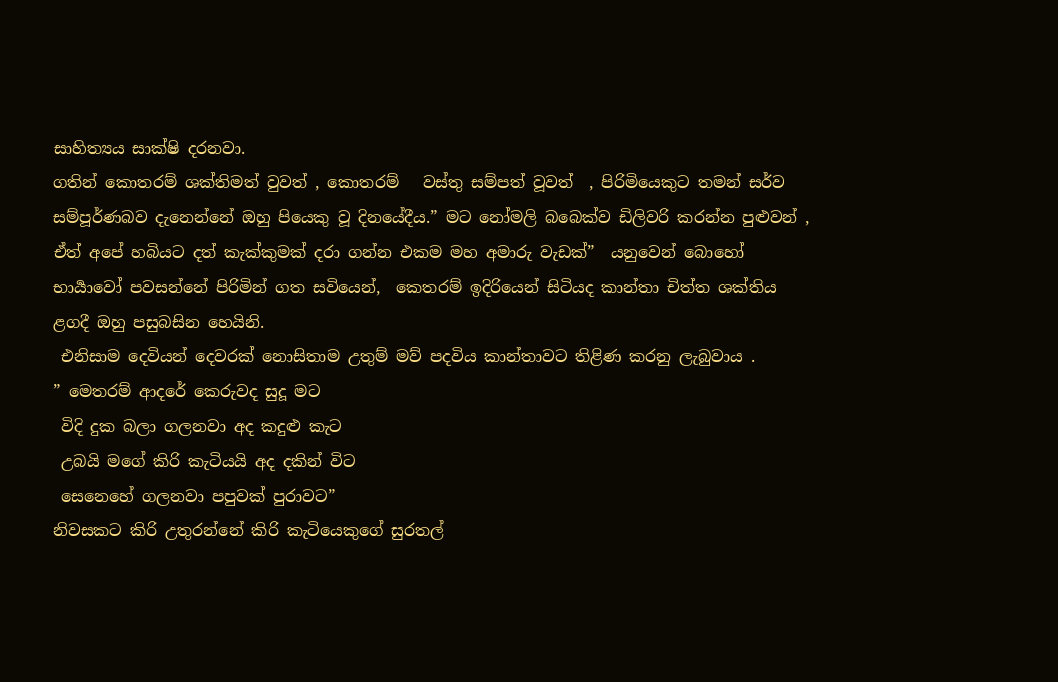සාහිත්‍යය සාක්ෂි දරනවා.
ගතින් කොතරම් ශක්තිමත් වුවත් , කොතරම්   වස්තු සම්පත් වූවත්  , පිරිමියෙකුට තමන් සර්ව සම්පූර්ණබව දැනෙන්නේ ඔහු පියෙකු වූ දිනයේදීය.” මට නෝමලි බබෙක්ව ඩිලිවරි කරන්න පුළුවන් , ඒත් අපේ හබියට දත් කැක්කුමක් දරා ගන්න එකම මහ අමාරු වැඩක්”  යනුවෙන් බොහෝ භාර්‍යාවෝ පවසන්නේ පිරිමින් ගත සවියෙන්,  කෙතරම් ඉදිරියෙන් සිටියද කාන්තා චිත්ත ශක්තිය ළගදී ඔහු පසුබසින හෙයිනි.
 එනිසාම දෙවියන් දෙවරක් නොසිතාම උතුම් මව් පදවිය කාන්තාවට තිළිණ කරනු ලැබුවාය .
” මෙතරම් ආදරේ කෙරුවද සුදූ මට
 විදි දුක බලා ගලනවා අද කදුළු කැට
 උබයි මගේ කිරි කැටියයි අද දකින් විට
 සෙනෙහේ ගලනවා පපුවක් පුරාවට”
නිවසකට කිරි උතුරන්නේ කිරි කැටියෙකුගේ සුරතල්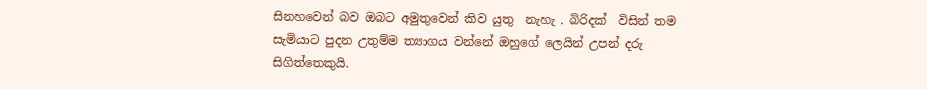සිනහවෙන් බව ඔබට අමුතුවෙන් කිව යුතු  නැහැ . බිරිදක්  විසින් තම සැමියාට පුදන උතුම්ම ත්‍යාගය වන්නේ ඔහුගේ ලෙයින් උපන් දරු සිගිත්තෙකුයි.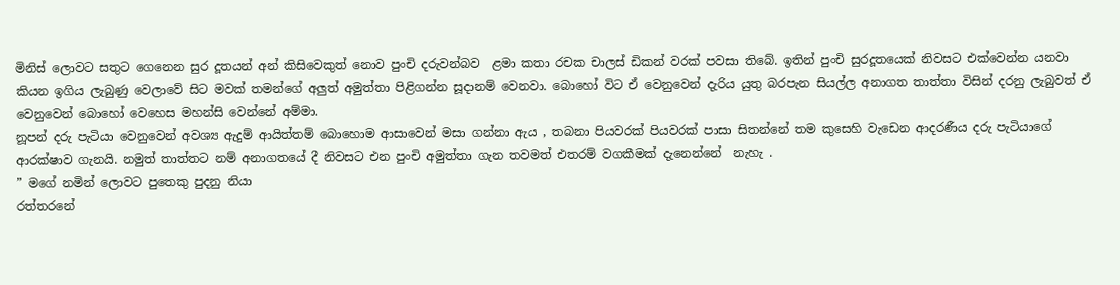මිනිස් ලොවට සතුට ගෙනෙන සුර දූතයන් අන් කිසිවෙකුත් නොව පුංචි දරුවන්බව  ළමා කතා රචක චාලස් ඩිකන් වරක් පවසා තිබේ. ඉතින් පුංචි සුරදූතයෙක් නිවසට එක්වෙන්න යනවා කියන ඉගිය ලැබුණු වෙලාවේ සිට මවක් තමන්ගේ අලුත් අමුත්තා පිළිගන්න සූදානම් වෙනවා. බොහෝ විට ඒ වෙනුවෙන් දැරිය යුතු බරපැන සියල්ල අනාගත තාත්තා විසින් දරනු ලැබුවත් ඒ වෙනුවෙන් බොහෝ වෙහෙස මහන්සි වෙන්නේ අම්මා.
නූපන් දරු පැටියා වෙනුවෙන් අවශ්‍ය ඇදුම් ආයිත්තම් බොහොම ආසාවෙන් මසා ගන්නා ඇය , තබනා පියවරක් පියවරක් පාසා සිතන්නේ තම කුසෙහි වැඩෙන ආදරණීය දරු පැටියාගේ ආරක්ෂාව ගැනයි. නමුත් තාත්තට නම් අනාගතයේ දී නිවසට එන පුංචි අමුත්තා ගැන තවමත් එතරම් වගකීමක් දැනෙන්නේ  නැහැ .
” මගේ නමින් ලොවට පුතෙකු පුදනු නියා
රත්තරනේ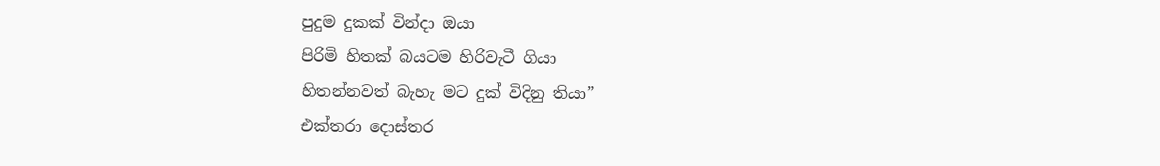පුදුම දුකක් වින්දා ඔයා
පිරිමි හිතක් බයටම හිරිවැටී ගියා
හිතන්නවත් බැහැ මට දුක් විදිනු තියා”
එක්තරා දොස්තර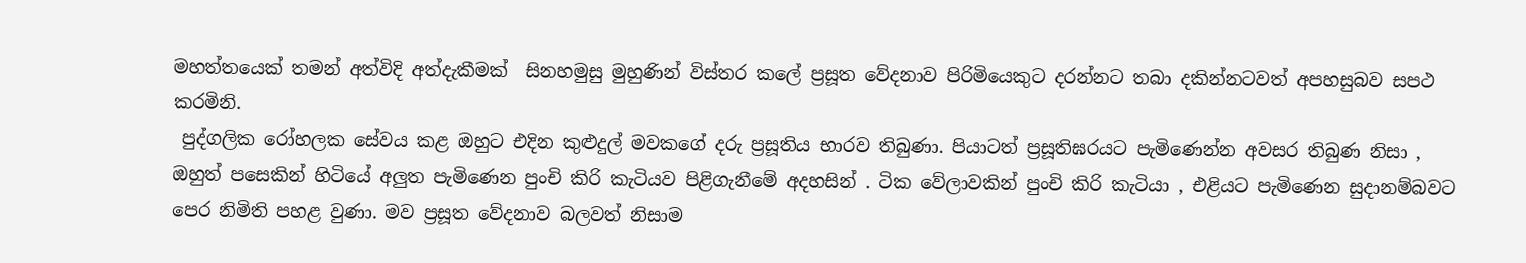මහත්තයෙක් තමන් අත්විදි අත්දැකීමක්  සිනහමුසු මුහුණින් විස්තර කලේ ප්‍රසූත වේදනාව පිරිමියෙකුට දරන්නට තබා දකින්නටවත් අපහසුබව සපථ කරමිනි.
 පුද්ගලික රෝහලක සේවය කළ ඔහුට එදින කුළුදුල් මවකගේ දරු ප්‍රසූතිය භාරව තිබුණා. පියාටත් ප්‍රසූතිඝරයට පැමිණෙන්න අවසර තිබුණ නිසා , ඔහුත් පසෙකින් හිටියේ අලුත පැමිණෙන පුංචි කිරි කැටියව පිළිගැනීමේ අදහසින් . ටික වේලාවකින් පුංචි කිරි කැටියා , එළියට පැමිණෙන සුදානම්බවට පෙර නිමිති පහළ වුණා. මව ප්‍රසූත වේදනාව බලවත් නිසාම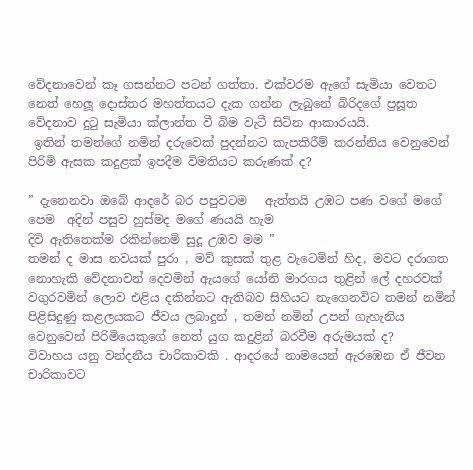වේදනාවෙන් කෑ ගසන්නට පටන් ගත්තා. එක්වරම ඇගේ සැමියා වෙතට නෙත් හෙලූ දොස්තර මහත්තයට දැක ගන්න ලැබුනේ බිරිදගේ ප්‍රසූත වේදනාව දුටු සැමියා ක්ලාන්ත වී බිම වැටී සිටින ආකාරයයි.
 ඉතින් තමන්ගේ නමින් දරුවෙක් පුදන්නට කැපකිරීම් කරන්නිය වෙනුවෙන් පිරිමි ඇසක කදුළක් ඉපදීම විමතියට කරුණක් ද?

” දැනෙනවා ඔබේ ආදරේ බර පපුවටම   ඇත්තයි උඹට පණ වගේ මගේ පෙම  අදින් පසුව හුස්මද මගේ ණයයි හැම
දිවි ඇතිතෙක්ම රකින්නෙමි සුදූ උඹව මම ”
තමන් ද මාස නවයක් පුරා , මව් කුසක් තුළ වැටෙමින් හිද, මවට දරාගත නොහැකි වේදනාවන් දෙවමින් ඇයගේ යෝනි මාරගය තුළින් ලේ දහරවක් වගුරවමින් ලොව එළිය දකින්නට ඇතිබව සිහියට නැගෙනවිට තමන් නමින් පිළිසිදුණු කළලයකට ජීවය ලබාදුන් , තමන් නමින් උපන් ගැහැනිය වෙනුවෙන් පිරිමියෙකුගේ නෙත් යුග කදුළින් බරවීම අරුමයක් ද?
විවාහය යනු වන්දනීය චාරිකාවකි . ආදරයේ නාමයෙන් ඇරඹෙන ඒ ජීවන චාරිකාවට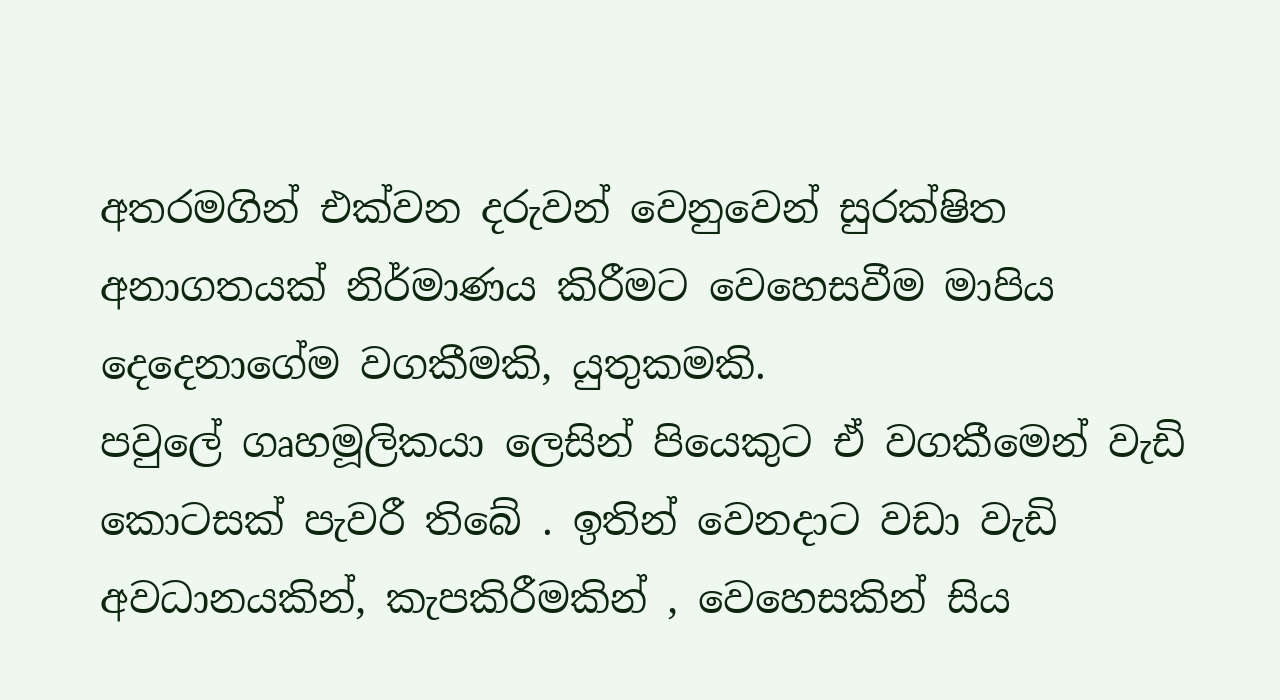අතරමගින් එක්වන දරුවන් වෙනුවෙන් සුරක්ෂිත අනාගතයක් නිර්මාණය කිරීමට වෙහෙසවීම මාපිය දෙදෙනාගේම වගකීමකි, යුතුකමකි.
පවුලේ ගෘහමූලිකයා ලෙසින් පියෙකුට ඒ වගකීමෙන් වැඩි කොටසක් පැවරී තිබේ . ඉතින් වෙනදාට වඩා වැඩි අවධානයකින්, කැපකිරීමකින් , වෙහෙසකින් සිය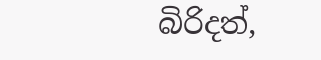බිරිදත්,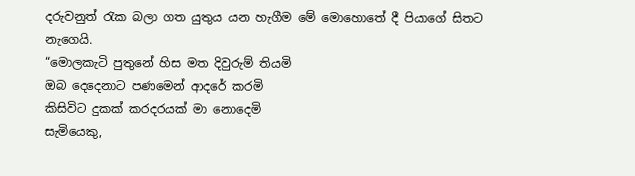දරුවනුත් රැක බලා ගත යුතුය යන හැගීම මේ මොහොතේ දී පියාගේ සිතට නැගෙයි.
“මොලකැටි පුතුනේ හිස මත දිවුරුම් තියමි
ඔබ දෙදෙනාට පණමෙන් ආදරේ කරමි
කිසිවිට දුකක් කරදරයක් මා නොදෙමි
සැමියෙකු,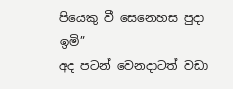පියෙකු වී සෙනෙහස පුදා ඉමි”
අද පටන් වෙනදාටත් වඩා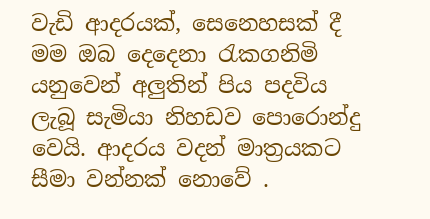වැඩි ආදරයක්, සෙනෙහසක් දී මම ඔබ දෙදෙනා රැකගනිමි යනුවෙන් අලුතින් පිය පදවිය ලැබූ සැමියා නිහඩව පොරොන්දු වෙයි. ආදරය වදන් මාත්‍රයකට සීමා වන්නක් නොවේ .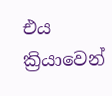එය ක්‍රියාවෙන්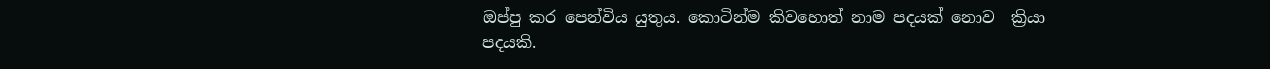ඔප්පු කර පෙන්විය යුතුය. කොටින්ම කිවහොත් නාම පදයක් නොව  ක්‍රියා පදයකි.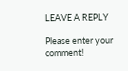LEAVE A REPLY

Please enter your comment!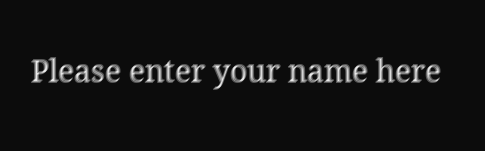Please enter your name here